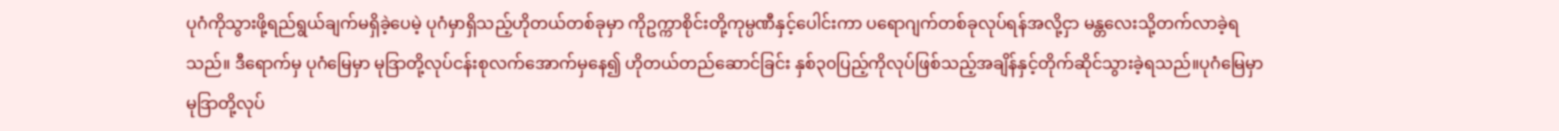ပုဂံကိုသွားဖို့ရည်ရွယ်ချက်မရှိခဲ့ပေမဲ့ ပုဂံမှာရှိသည့်ဟိုတယ်တစ်ခုမှာ ကိုဥက္ကာစိုင်းတို့ကုမ္ပဏီနှင့်ပေါင်းကာ ပရောဂျက်တစ်ခုလုပ်ရန်အလို့ငှာ မန္တလေးသို့တက်လာခဲ့ရသည်။ ဒီရောက်မှ ပုဂံမြေမှာ မုဒြာတို့လုပ်ငန်းစုလက်အောက်မှနေ၍ ဟိုတယ်တည်ဆောင်ခြင်း နှစ်၃၀ပြည့်ကိုလုပ်ဖြစ်သည့်အချိန်နှင့်တိုက်ဆိုင်သွားခဲ့ရသည်။ပုဂံမြေမှာ မုဒြာတို့လုပ်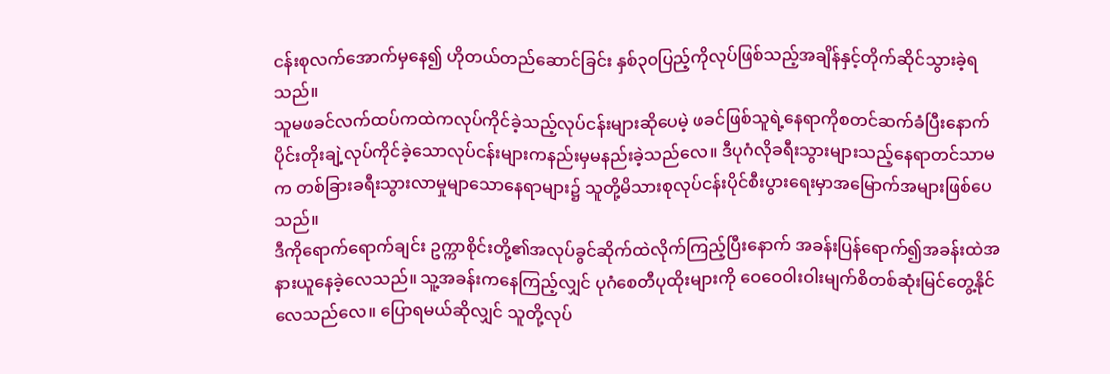ငန်းစုလက်အောက်မှနေ၍ ဟိုတယ်တည်ဆောင်ခြင်း နှစ်၃၀ပြည့်ကိုလုပ်ဖြစ်သည့်အချိန်နှင့်တိုက်ဆိုင်သွားခဲ့ရသည်။
သူမဖခင်လက်ထပ်ကထဲကလုပ်ကိုင်ခဲ့သည့်လုပ်ငန်းများဆိုပေမဲ့ ဖခင်ဖြစ်သူရဲ့နေရာကိုစတင်ဆက်ခံပြီးနောက်ပိုင်းတိုးချဲ့လုပ်ကိုင်ခဲ့သောလုပ်ငန်းများကနည်းမှမနည်းခဲ့သည်လေ။ ဒီပုဂံလိုခရီးသွားများသည့်နေရာတင်သာမက တစ်ခြားခရီးသွားလာမှုမျာသောနေရာများ၌ သူတို့မိသားစုလုပ်ငန်းပိုင်စီးပွားရေးမှာအမြောက်အများဖြစ်ပေသည်။
ဒီကိုရောက်ရောက်ချင်း ဥက္ကာစိုင်းတို့၏အလုပ်ခွင်ဆိုက်ထဲလိုက်ကြည့်ပြီးနောက် အခန်းပြန်ရောက်၍အခန်းထဲအနားယူနေခဲ့လေသည်။ သူ့အခန်းကနေကြည့်လျှင် ပုဂံစေတီပုထိုးများကို ဝေဝေဝါးဝါးမျက်စိတစ်ဆုံးမြင်တွေ့နိုင်လေသည်လေ။ ပြောရမယ်ဆိုလျှင် သူတို့လုပ်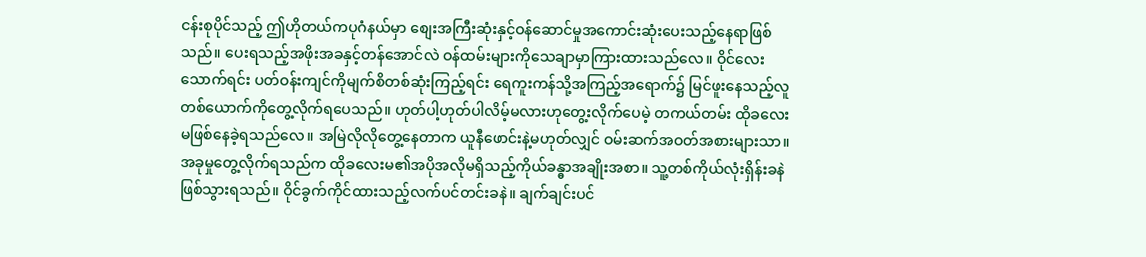ငန်းစုပိုင်သည့် ဤဟိုတယ်ကပုဂံနယ်မှာ စျေးအကြီးဆုံးနှင့်ဝန်ဆောင်မှုအကောင်းဆုံးပေးသည့်နေရာဖြစ်သည်။ ပေးရသည့်အဖိုးအခနှင့်တန်အောင်လဲ ဝန်ထမ်းများကိုသေချာမှာကြားထားသည်လေ။ ဝိုင်လေးသောက်ရင်း ပတ်ဝန်းကျင်ကိုမျက်စိတစ်ဆုံးကြည့်ရင်း ရေကူးကန်သို့အကြည့်အရောက်၌ မြင်ဖူးနေသည့်လူတစ်ယောက်ကိုတွေ့လိုက်ရပေသည်။ ဟုတ်ပါ့ဟုတ်ပါလိမ့်မလားဟုတွေ့းလိုက်ပေမဲ့ တကယ်တမ်း ထိုခလေးမဖြစ်နေခဲ့ရသည်လေ။ အမြဲလိုလိုတွေ့နေတာက ယူနီဖောင်းနဲ့မဟုတ်လျှင် ဝမ်းဆက်အဝတ်အစားများသာ။ အခုမှုတွေ့လိုက်ရသည်က ထိုခလေးမ၏အပိုအလိုမရှိသည့်ကိုယ်ခန္ဓာအချိုးအစာ။ သူ့တစ်ကိုယ်လုံးရှိန်းခနဲဖြစ်သွားရသည်။ ဝိုင်ခွက်ကိုင်ထားသည့်လက်ပင်တင်းခနဲ။ ချက်ချင်းပင်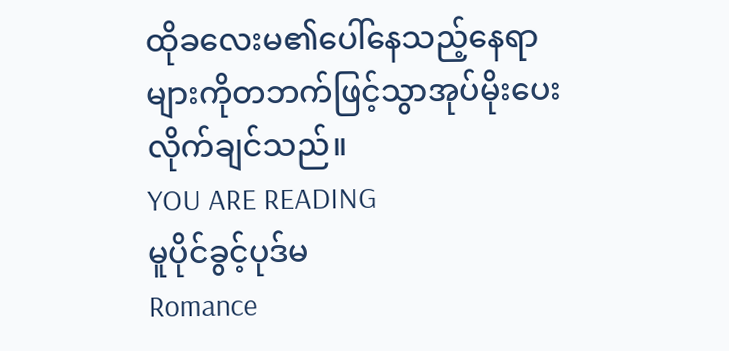ထိုခလေးမ၏ပေါ်နေသည့်နေရာများကိုတဘက်ဖြင့်သွာအုပ်မိုးပေးလိုက်ချင်သည်။
YOU ARE READING
မူပိုင်ခွင့်ပုဒ်မ
Romance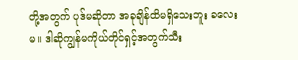တို့အတွက် ပုဒ်မဆိုတာ အခုချိန်ထိမရှိသေးဘူး ခလေးမ။ ဒါဆိုကျွန်မကိုယ်တိုင်ရှင့်အတွက်သီး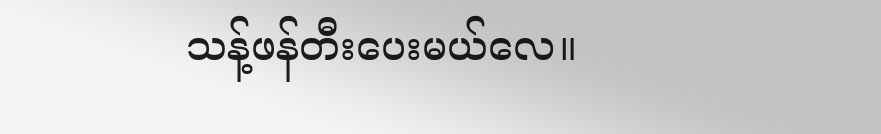သန့်ဖန်တီးပေးမယ်လေ။